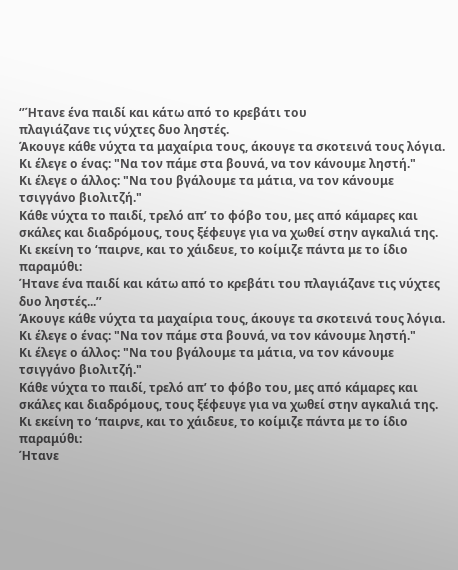‘’Ήτανε ένα παιδί και κάτω από το κρεβάτι του
πλαγιάζανε τις νύχτες δυο ληστές.
Άκουγε κάθε νύχτα τα μαχαίρια τους, άκουγε τα σκοτεινά τους λόγια.
Κι έλεγε ο ένας: "Να τον πάμε στα βουνά, να τον κάνουμε ληστή."
Κι έλεγε ο άλλος: "Να του βγάλουμε τα μάτια, να τον κάνουμε τσιγγάνο βιολιτζή."
Κάθε νύχτα το παιδί, τρελό απ’ το φόβο του, μες από κάμαρες και σκάλες και διαδρόμους, τους ξέφευγε για να χωθεί στην αγκαλιά της.
Κι εκείνη το ‘παιρνε, και το χάιδευε, το κοίμιζε πάντα με το ίδιο παραμύθι:
Ήτανε ένα παιδί και κάτω από το κρεβάτι του πλαγιάζανε τις νύχτες δυο ληστές...’’
Άκουγε κάθε νύχτα τα μαχαίρια τους, άκουγε τα σκοτεινά τους λόγια.
Κι έλεγε ο ένας: "Να τον πάμε στα βουνά, να τον κάνουμε ληστή."
Κι έλεγε ο άλλος: "Να του βγάλουμε τα μάτια, να τον κάνουμε τσιγγάνο βιολιτζή."
Κάθε νύχτα το παιδί, τρελό απ’ το φόβο του, μες από κάμαρες και σκάλες και διαδρόμους, τους ξέφευγε για να χωθεί στην αγκαλιά της.
Κι εκείνη το ‘παιρνε, και το χάιδευε, το κοίμιζε πάντα με το ίδιο παραμύθι:
Ήτανε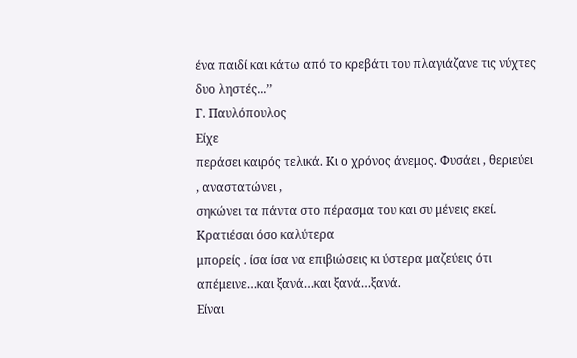ένα παιδί και κάτω από το κρεβάτι του πλαγιάζανε τις νύχτες δυο ληστές...’’
Γ. Παυλόπουλος
Είχε
περάσει καιρός τελικά. Κι ο χρόνος άνεμος. Φυσάει , θεριεύει , αναστατώνει ,
σηκώνει τα πάντα στο πέρασμα του και συ μένεις εκεί. Κρατιέσαι όσο καλύτερα
μπορείς . ίσα ίσα να επιβιώσεις κι ύστερα μαζεύεις ότι απέμεινε…και ξανά…και ξανά…ξανά.
Είναι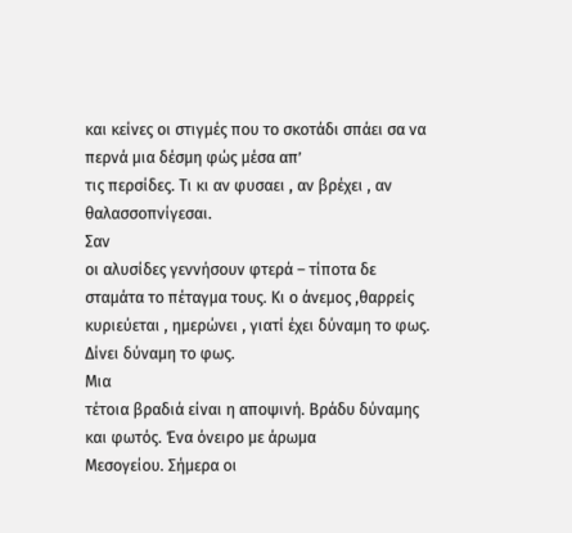και κείνες οι στιγμές που το σκοτάδι σπάει σα να περνά μια δέσμη φώς μέσα απ’
τις περσίδες. Τι κι αν φυσαει , αν βρέχει , αν θαλασσοπνίγεσαι.
Σαν
οι αλυσίδες γεννήσουν φτερά – τίποτα δε σταμάτα το πέταγμα τους. Κι ο άνεμος ,θαρρείς
κυριεύεται , ημερώνει , γιατί έχει δύναμη το φως. Δίνει δύναμη το φως.
Μια
τέτοια βραδιά είναι η αποψινή. Βράδυ δύναμης και φωτός. Ένα όνειρο με άρωμα
Μεσογείου. Σήμερα οι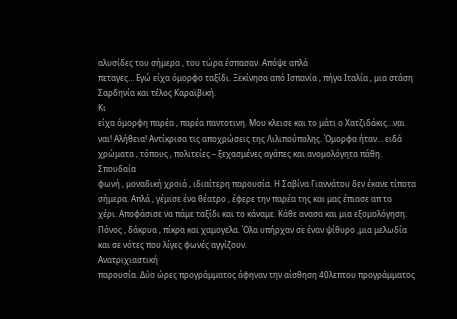αλυσίδες του σήμερα , του τώρα έσπασαν. Απόψε απλά
πεταγες… Εγώ είχα όμορφο ταξίδι. Ξεκίνησα από Ισπανία , πήγα Ιταλία , μια στάση
Σαρδηνία και τέλος Καραϊβική.
Κι
είχα όμορφη παρέα , παρέα παντοτινη. Μου κλεισε και το μάτι ο Χατζιδάκις…ναι
ναι! Αλήθεια! Αντίκρισα τις αποχρώσεις της Λιλιπούπολης. Όμορφα ήταν… ειδά
χρώματα , τόπους , πολιτείες – ξεχασμένες αγάπες και ανομολόγητα πάθη.
Σπουδαία
φωνή , μοναδική χροιά , ιδιαίτερη παρουσία. Η Σαβίνα Γιαννάτου δεν έκανε τίποτα
σήμερα. Απλά , γέμισε ένα θέατρο , έφερε την παρέα της και μας έπιασε απ το
χέρι. Αποφάσισε να πάμε ταξίδι και το κάναμε. Κάθε ανασα και μια εξομολόγηση.
Πόνος , δάκρυα , πίκρα και χαμογελα. Όλα υπήρχαν σε έναν ψίθυρο ,μια μελωδία
και σε νότες που λίγες φωνές αγγίζουν.
Ανατριχιαστική
παρουσία. Δύο ώρες προγράμματος άφηναν την αίσθηση 40λεπτου προγράμματος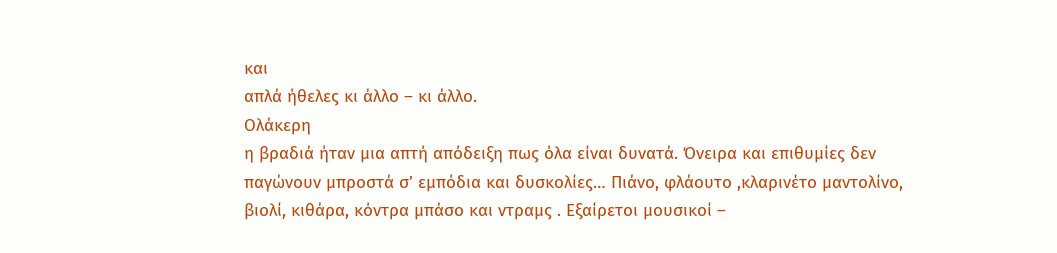και
απλά ήθελες κι άλλο – κι άλλο.
Ολάκερη
η βραδιά ήταν μια απτή απόδειξη πως όλα είναι δυνατά. Όνειρα και επιθυμίες δεν
παγώνουν μπροστά σ’ εμπόδια και δυσκολίες… Πιάνο, φλάουτο ,κλαρινέτο μαντολίνο,
βιολί, κιθάρα, κόντρα μπάσο και ντραμς . Εξαίρετοι μουσικοί –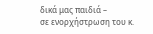δικά μας παιδιά –
σε ενορχήστρωση του κ.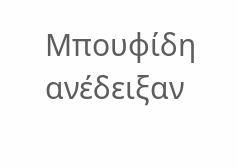Μπουφίδη ανέδειξαν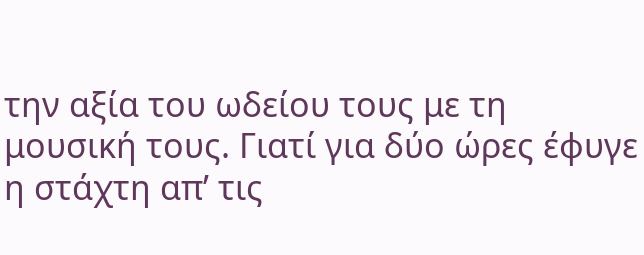την αξία του ωδείου τους με τη
μουσική τους. Γιατί για δύο ώρες έφυγε η στάχτη απ’ τις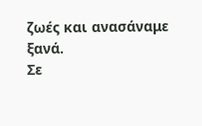ζωές και ανασάναμε
ξανά.
Σε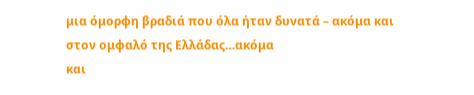μια όμορφη βραδιά που όλα ήταν δυνατά – ακόμα και στον ομφαλό της Ελλάδας…ακόμα
και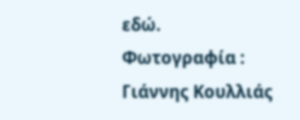εδώ.
Φωτογραφία : Γιάννης Κουλλιάς